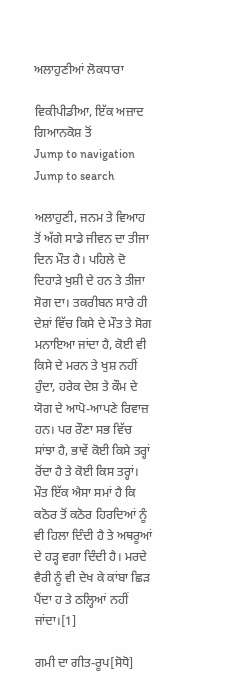ਅਲਾਹੁਣੀਆਂ ਲੋਕਧਾਰਾ

ਵਿਕੀਪੀਡੀਆ, ਇੱਕ ਅਜ਼ਾਦ ਗਿਆਨਕੋਸ਼ ਤੋਂ
Jump to navigation Jump to search

ਅਲਾਹੁਣੀ, ਜਨਮ ਤੇ ਵਿਆਹ ਤੋਂ ਅੱਗੇ ਸਾਡੇ ਜੀਵਨ ਦਾ ਤੀਜਾ ਦਿਨ ਮੌਤ ਹੈ। ਪਹਿਲੇ ਦੋ ਦਿਹਾੜੇ ਖੁਸ਼ੀ ਦੇ ਹਨ ਤੇ ਤੀਜਾ ਸੋਗ ਦਾ। ਤਕਰੀਬਨ ਸਾਰੇ ਹੀ ਦੇਸ਼ਾਂ ਵਿੱਚ ਕਿਸੇ ਦੇ ਮੌਤ ਤੇ ਸੋਗ ਮਨਾਇਆ ਜਾਂਦਾ ਹੈ, ਕੋਈ ਵੀ ਕਿਸੇ ਦੇ ਮਰਨ ਤੇ ਖੁਸ਼ ਨਹੀਂ ਹੁੰਦਾ, ਹਰੇਕ ਦੇਸ਼ ਤੇ ਕੌਮ ਦੇ ਯੋਗ ਦੇ ਆਪੋ-ਆਪਣੇ ਰਿਵਾਜ਼ ਹਨ। ਪਰ ਰੌਣਾ ਸਭ ਵਿੱਚ ਸਾਂਝਾ ਹੈ, ਭਾਵੇਂ ਕੋਈ ਕਿਸੇ ਤਰ੍ਹਾਂ ਰੋਂਦਾ ਹੈ ਤੇ ਕੋਈ ਕਿਸ ਤਰ੍ਹਾਂ। ਮੌਤ ਇੱਕ ਐਸਾ ਸਮਾਂ ਹੈ ਕਿ ਕਠੋਰ ਤੋਂ ਕਠੋਰ ਹਿਰਦਿਆਂ ਨੂੰ ਵੀ ਹਿਲਾ ਦਿੰਦੀ ਹੈ ਤੇ ਅਥਰੂਆਂ ਦੇ ਹੜ੍ਹ ਵਗਾ ਦਿੰਦੀ ਹੈ। ਮਰਦੇ ਵੈਰੀ ਨੂੰ ਵੀ ਦੇਖ ਕੇ ਕਾਂਬਾ ਛਿੜ ਪੈਂਦਾ ਹ ਤੇ ਠਲ੍ਹਿਆਂ ਨਹੀਂ ਜਾਂਦਾ।[1]

ਗਮੀ ਦਾ ਗੀਤ-ਰੂਪ[ਸੋਧੋ]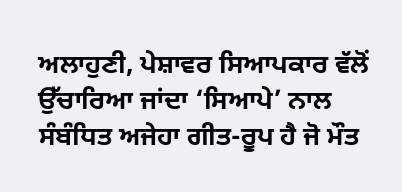ਅਲਾਹੁਣੀ, ਪੇਸ਼ਾਵਰ ਸਿਆਪਕਾਰ ਵੱਲੋਂ ਉੱਚਾਰਿਆ ਜਾਂਦਾ ‘ਸਿਆਪੇ’ ਨਾਲ ਸੰਬੰਧਿਤ ਅਜੇਹਾ ਗੀਤ-ਰੂਪ ਹੈ ਜੋ ਮੌਤ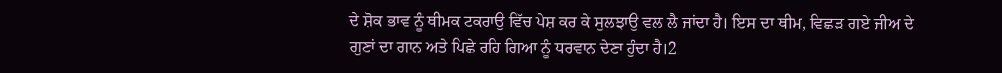ਦੇ ਸ਼ੋਕ ਭਾਵ ਨੂੰ ਥੀਮਕ ਟਕਰਾਉ ਵਿੱਚ ਪੇਸ਼ ਕਰ ਕੇ ਸੁਲਝਾਉ ਵਲ ਲੈ ਜਾਂਦਾ ਹੈ। ਇਸ ਦਾ ਥੀਮ, ਵਿਛੜ ਗਏ ਜੀਅ ਦੇ ਗੁਣਾਂ ਦਾ ਗਾਨ ਅਤੇ ਪਿਛੇ ਰਹਿ ਗਿਆ ਨੂੰ ਧਰਵਾਨ ਦੇਣਾ ਹੁੰਦਾ ਹੈ।2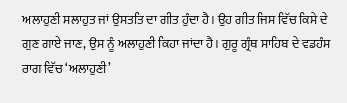ਅਲਾਹੁਣੀ ਸਲਾਹੁਤ ਜਾਂ ਉਸਤਤਿ ਦਾ ਗੀਤ ਹੁੰਦਾ ਹੈ। ਉਹ ਗੀਤ ਜਿਸ ਵਿੱਚ ਕਿਸੇ ਦੇ ਗੁਣ ਗਾਏ ਜਾਣ, ਉਸ ਨੂੰ ਅਲਾਹੁਣੀ ਕਿਹਾ ਜਾਂਦਾ ਹੈ। ਗੁਰੂ ਗ੍ਰੰਥ ਸਾਹਿਬ ਦੇ ਵਡਹੰਸ ਰਾਗ ਵਿੱਚ ‘ਅਲਾਹੁਣੀ’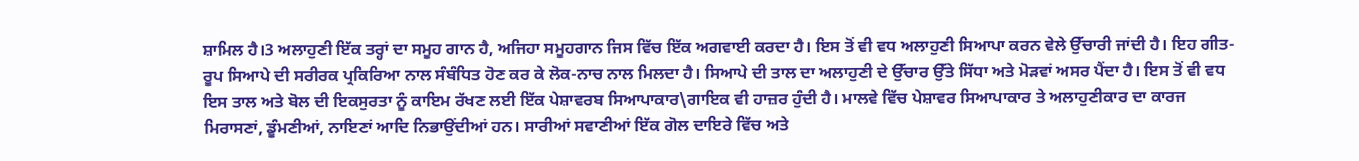ਸ਼ਾਮਿਲ ਹੈ।3 ਅਲਾਹੁਣੀ ਇੱਕ ਤਰ੍ਹਾਂ ਦਾ ਸਮੂਹ ਗਾਨ ਹੈ, ਅਜਿਹਾ ਸਮੂਹਗਾਨ ਜਿਸ ਵਿੱਚ ਇੱਕ ਅਗਵਾਈ ਕਰਦਾ ਹੈ। ਇਸ ਤੋਂ ਵੀ ਵਧ ਅਲਾਹੁਣੀ ਸਿਆਪਾ ਕਰਨ ਵੇਲੇ ਉੱਚਾਰੀ ਜਾਂਦੀ ਹੈ। ਇਹ ਗੀਤ- ਰੂਪ ਸਿਆਪੇ ਦੀ ਸਰੀਰਕ ਪ੍ਰਕਿਰਿਆ ਨਾਲ ਸੰਬੰਧਿਤ ਹੋਣ ਕਰ ਕੇ ਲੋਕ-ਨਾਚ ਨਾਲ ਮਿਲਦਾ ਹੈ। ਸਿਆਪੇ ਦੀ ਤਾਲ ਦਾ ਅਲਾਹੁਣੀ ਦੇ ਉੱਚਾਰ ਉੱਤੇ ਸਿੱਧਾ ਅਤੇ ਮੋੜਵਾਂ ਅਸਰ ਪੈਂਦਾ ਹੈ। ਇਸ ਤੋਂ ਵੀ ਵਧ ਇਸ ਤਾਲ ਅਤੇ ਬੋਲ ਦੀ ਇਕਸੁਰਤਾ ਨੂੰ ਕਾਇਮ ਰੱਖਣ ਲਈ ਇੱਕ ਪੇਸ਼ਾਵਰਬ ਸਿਆਪਾਕਾਰ\ਗਾਇਕ ਵੀ ਹਾਜ਼ਰ ਹੁੰਦੀ ਹੈ। ਮਾਲਵੇ ਵਿੱਚ ਪੇਸ਼ਾਵਰ ਸਿਆਪਾਕਾਰ ਤੇ ਅਲਾਹੁਣੀਕਾਰ ਦਾ ਕਾਰਜ ਮਿਰਾਸਣਾਂ, ਡੂੰਮਣੀਆਂ, ਨਾਇਣਾਂ ਆਦਿ ਨਿਭਾਉਂਦੀਆਂ ਹਨ। ਸਾਰੀਆਂ ਸਵਾਣੀਆਂ ਇੱਕ ਗੋਲ ਦਾਇਰੇ ਵਿੱਚ ਅਤੇ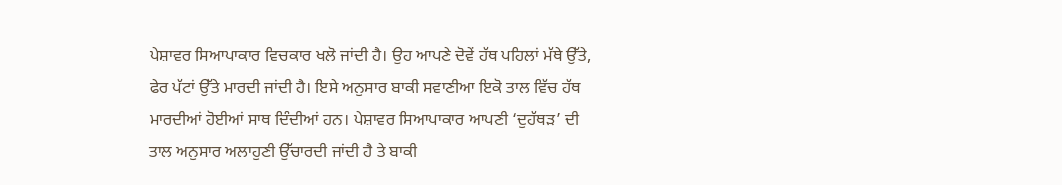ਪੇਸ਼ਾਵਰ ਸਿਆਪਾਕਾਰ ਵਿਚਕਾਰ ਖਲੋ ਜਾਂਦੀ ਹੈ। ਉਹ ਆਪਣੇ ਦੋਵੇਂ ਹੱਥ ਪਹਿਲਾਂ ਮੱਥੇ ਉੱਤੇ, ਫੇਰ ਪੱਟਾਂ ਉੱਤੇ ਮਾਰਦੀ ਜਾਂਦੀ ਹੈ। ਇਸੇ ਅਨੁਸਾਰ ਬਾਕੀ ਸਵਾਣੀਆ ਇਕੋ ਤਾਲ ਵਿੱਚ ਹੱਥ ਮਾਰਦੀਆਂ ਹੋਈਆਂ ਸਾਥ ਦਿੰਦੀਆਂ ਹਨ। ਪੇਸ਼ਾਵਰ ਸਿਆਪਾਕਾਰ ਆਪਣੀ ‘ਦੁਹੱਥੜ’ ਦੀ ਤਾਲ ਅਨੁਸਾਰ ਅਲਾਹੁਣੀ ਉੱਚਾਰਦੀ ਜਾਂਦੀ ਹੈ ਤੇ ਬਾਕੀ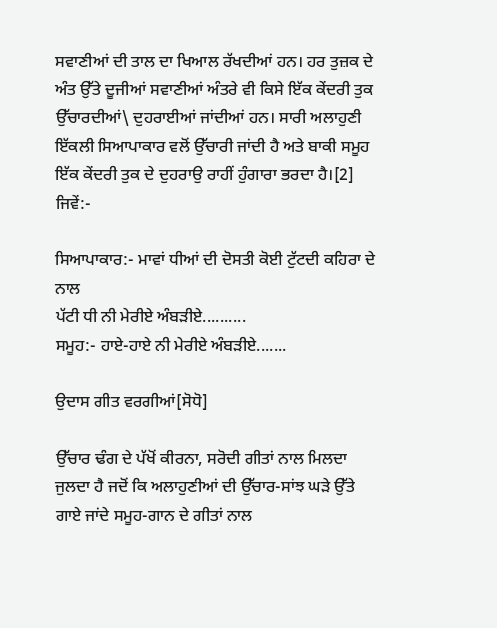ਸਵਾਣੀਆਂ ਦੀ ਤਾਲ ਦਾ ਖਿਆਲ ਰੱਖਦੀਆਂ ਹਨ। ਹਰ ਤੁਜ਼ਕ ਦੇ ਅੰਤ ਉੱਤੇ ਦੂਜੀਆਂ ਸਵਾਣੀਆਂ ਅੰਤਰੇ ਵੀ ਕਿਸੇ ਇੱਕ ਕੇਂਦਰੀ ਤੁਕ ਉੱਚਾਰਦੀਆਂ\ ਦੁਹਰਾਈਆਂ ਜਾਂਦੀਆਂ ਹਨ। ਸਾਰੀ ਅਲਾਹੁਣੀ ਇੱਕਲੀ ਸਿਆਪਾਕਾਰ ਵਲੋਂ ਉੱਚਾਰੀ ਜਾਂਦੀ ਹੈ ਅਤੇ ਬਾਕੀ ਸਮੂਹ ਇੱਕ ਕੇਂਦਰੀ ਤੁਕ ਦੇ ਦੁਹਰਾਉ ਰਾਹੀਂ ਹੁੰਗਾਰਾ ਭਰਦਾ ਹੈ।[2] ਜਿਵੇਂ:-

ਸਿਆਪਾਕਾਰ:- ਮਾਵਾਂ ਧੀਆਂ ਦੀ ਦੋਸਤੀ ਕੋਈ ਟੁੱਟਦੀ ਕਹਿਰਾ ਦੇ ਨਾਲ
ਪੱਟੀ ਧੀ ਨੀ ਮੇਰੀਏ ਅੰਬੜੀਏ..........
ਸਮੂਹ:- ਹਾਏ-ਹਾਏ ਨੀ ਮੇਰੀਏ ਅੰਬੜੀਏ.......

ਉਦਾਸ ਗੀਤ ਵਰਗੀਆਂ[ਸੋਧੋ]

ਉੱਚਾਰ ਢੰਗ ਦੇ ਪੱਖੋਂ ਕੀਰਨਾ, ਸਰੋਦੀ ਗੀਤਾਂ ਨਾਲ ਮਿਲਦਾ ਜੁਲਦਾ ਹੈ ਜਦੋਂ ਕਿ ਅਲਾਹੁਣੀਆਂ ਦੀ ਉੱਚਾਰ-ਸਾਂਝ ਘੜੇ ਉੱਤੇ ਗਾਏ ਜਾਂਦੇ ਸਮੂਹ-ਗਾਨ ਦੇ ਗੀਤਾਂ ਨਾਲ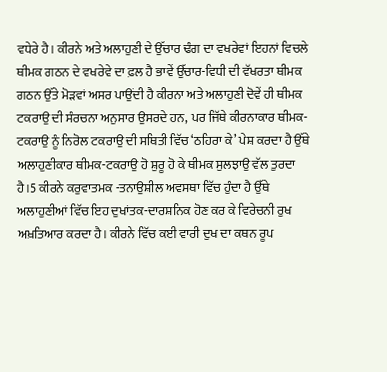ਵਧੇਰੇ ਹੈ। ਕੀਰਨੇ ਅਤੇ ਅਲਾਹੁਣੀ ਦੇ ਉੱਚਾਰ ਢੰਗ ਦਾ ਵਖਰੇਵਾਂ ਇਹਨਾਂ ਵਿਚਲੇ ਥੀਮਕ ਗਠਨ ਦੇ ਵਖਰੇਵੇ ਦਾ ਫ਼ਲ ਹੈ ਭਾਵੇਂ ਉੱਚਾਰ-ਵਿਧੀ ਦੀ ਵੱਖਰਤਾ ਥੀਮਕ ਗਠਨ ਉੱਤੇ ਮੋੜਵਾਂ ਅਸਰ ਪਾਉਂਦੀ ਹੈ ਕੀਰਨਾ ਅਤੇ ਅਲਾਹੁਣੀ ਦੋਵੇਂ ਹੀ ਥੀਮਕ ਟਕਰਾਉ ਦੀ ਸੰਰਚਨਾ ਅਨੁਸਾਰ ਉਸਰਦੇ ਹਨ, ਪਰ ਜਿੱਥੇ ਕੀਰਨਾਕਾਰ ਥੀਮਕ- ਟਕਰਾਉ ਨੂੰ ਨਿਰੋਲ ਟਕਰਾਉ ਦੀ ਸਥਿਤੀ ਵਿੱਚ ‘ਠਹਿਰਾ ਕੇ’ ਪੇਸ਼ ਕਰਦਾ ਹੈ ਉੱਥੇ ਅਲਾਹੁਣੀਕਾਰ ਥੀਮਕ-ਟਕਰਾਉ ਹੋ ਸ਼ੁਰੂ ਹੋ ਕੇ ਥੀਮਕ ਸੁਲਝਾਉ ਵੱਲ ਤੁਰਦਾ ਹੈ।5 ਕੀਰਨੇ ਕਰੁਵਾਤਮਕ -ਤਨਾਉਸ਼ੀਲ ਅਵਸਥਾ ਵਿੱਚ ਹੁੰਦਾ ਹੈ ਉੱਥੇ ਅਲਾਹੁਣੀਆਂ ਵਿੱਚ ਇਹ ਦੁਖਾਂਤਕ-ਦਾਰਸ਼ਨਿਕ ਹੋਣ ਕਰ ਕੇ ਵਿਰੇਚਨੀ ਰੁਖ ਅਖ਼ਤਿਆਰ ਕਰਦਾ ਹੈ। ਕੀਰਨੇ ਵਿੱਚ ਕਈ ਵਾਰੀ ਦੁਖ ਦਾ ਕਥਨ ਰੂਪ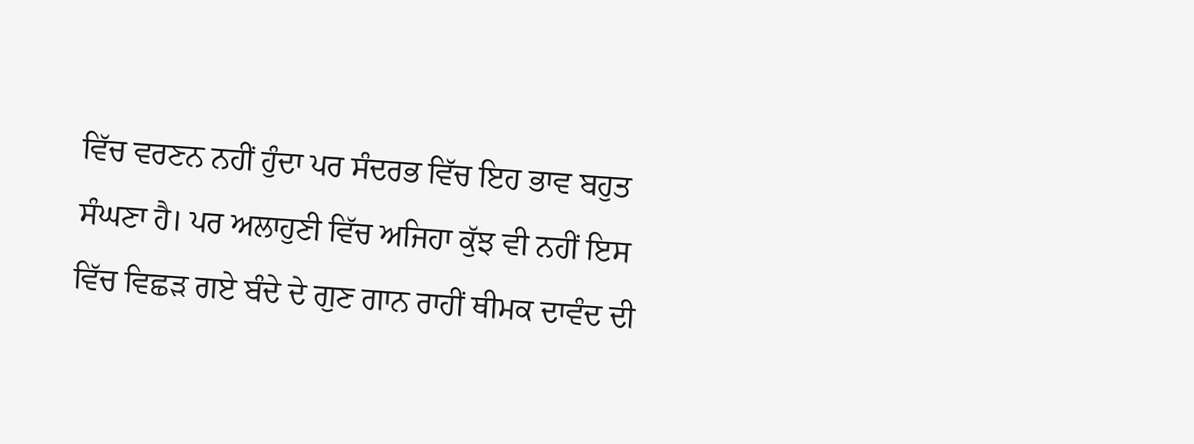ਵਿੱਚ ਵਰਣਨ ਨਹੀਂ ਹੁੰਦਾ ਪਰ ਸੰਦਰਭ ਵਿੱਚ ਇਹ ਭਾਵ ਬਹੁਤ ਸੰਘਣਾ ਹੈ। ਪਰ ਅਲਾਹੁਣੀ ਵਿੱਚ ਅਜਿਹਾ ਕੁੱਝ ਵੀ ਨਹੀਂ ਇਸ ਵਿੱਚ ਵਿਛੜ ਗਏ ਬੰਦੇ ਦੇ ਗੁਣ ਗਾਨ ਰਾਹੀਂ ਥੀਮਕ ਦਾਵੰਦ ਦੀ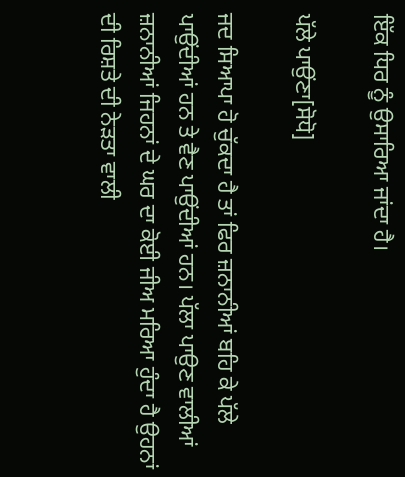ਇੱਕ ਧਿਰ ਨੂੰ ਉਸਾਰਿਆ ਜਾਂਦਾ ਹੈ।

ਪੱਲੇ ਪਾਉਂਣਾ[ਸੋਧੋ]

ਜਦ ਸਿਆਪਾ ਹੋ ਚੁੱਕਦਾ ਹੈ ਤਾਂ ਫਿਰ ਜ਼ਨਾਨੀਆਂ ਬਹਿ ਕੇ ਪੱਲੇ ਪਾਉਂਦੀਆਂ ਹਨ ਤੇ ਵੈਣ ਪਾਉਂਦੀਆਂ ਹਨ। ਪੱਲਾ ਪਾਉਣ ਵਾਲੀਆਂ ਜ਼ਨਾਨੀਆਂ ਜਿਹਨਾਂ ਦੇ ਘਰ ਦਾ ਕੋਈ ਜੀਅ ਮਰਿਆ ਹੁੰਦਾ ਹੈ ਉਹਨਾਂ ਦੀ ਰਿਸ਼ਤੇ ਦੀ ਨੇੜਤਾ ਵਾਲੀ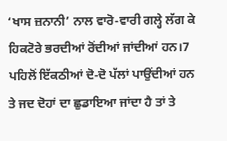‘ਖਾਸ ਜ਼ਨਾਨੀ’ ਨਾਲ ਵਾਰੋ-ਵਾਰੀ ਗਲ੍ਹੇ ਲੱਗ ਕੇ ਹਿਕਟੋਰੇ ਭਰਦੀਆਂ ਰੋਂਦੀਆਂ ਜਾਂਦੀਆਂ ਹਨ।7 ਪਹਿਲੋਂ ਇੱਕਠੀਆਂ ਦੋ-ਦੋ ਪੱਲਾਂ ਪਾਉਂਦੀਆਂ ਹਨ ਤੇ ਜਦ ਦੋਹਾਂ ਦਾ ਛੁਡਾਇਆ ਜਾਂਦਾ ਹੈ ਤਾਂ ਤੇ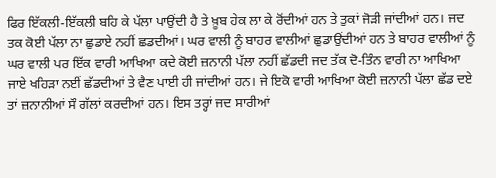ਫਿਰ ਇੱਕਲੀ-ਇੱਕਲੀ ਬਹਿ ਕੇ ਪੱਲਾ ਪਾਉਂਦੀ ਹੈ ਤੇ ਖ਼ੂਬ ਹੇਕ ਲਾ ਕੇ ਰੋਂਦੀਆਂ ਹਨ ਤੇ ਤੁਕਾਂ ਜੋੜੀ ਜਾਂਦੀਆਂ ਹਨ। ਜਦ ਤਕ ਕੋਈ ਪੱਲਾ ਨਾ ਛੁਡਾਏ ਨਹੀਂ ਛਡਦੀਆਂ। ਘਰ ਵਾਲੀ ਨੂੰ ਬਾਹਰ ਵਾਲੀਆਂ ਛੁਡਾਉਂਦੀਆਂ ਹਨ ਤੇ ਬਾਹਰ ਵਾਲੀਆਂ ਨੂੰ ਘਰ ਵਾਲੀ ਪਰ ਇੱਕ ਵਾਰੀ ਆਖਿਆ ਕਦੇ ਕੋਈ ਜ਼ਨਾਨੀ ਪੱਲਾ ਨਹੀਂ ਛੱਡਦੀ ਜਦ ਤੱਕ ਦੋ-ਤਿੰਨ ਵਾਰੀ ਨਾ ਆਖਿਆ ਜਾਏ ਖਹਿੜਾ ਨਈਂ ਛੱਡਦੀਆਂ ਤੇ ਵੈਣ ਪਾਈ ਹੀ ਜਾਂਦੀਆਂ ਹਨ। ਜੇ ਇਕੋ ਵਾਰੀ ਆਖਿਆ ਕੋਈ ਜ਼ਨਾਨੀ ਪੱਲਾ ਛੱਡ ਦਏ ਤਾਂ ਜ਼ਨਾਨੀਆਂ ਸੌ ਗੱਲਾਂ ਕਰਦੀਆਂ ਹਨ। ਇਸ ਤਰ੍ਹਾਂ ਜਦ ਸਾਰੀਆਂ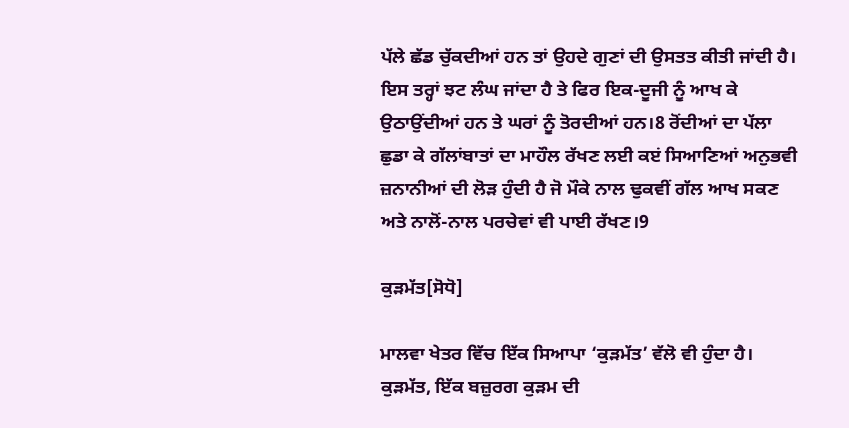ਪੱਲੇ ਛੱਡ ਚੁੱਕਦੀਆਂ ਹਨ ਤਾਂ ਉਹਦੇ ਗੁਣਾਂ ਦੀ ਉਸਤਤ ਕੀਤੀ ਜਾਂਦੀ ਹੈ। ਇਸ ਤਰ੍ਹਾਂ ਝਟ ਲੰਘ ਜਾਂਦਾ ਹੈ ਤੇ ਫਿਰ ਇਕ-ਦੂਜੀ ਨੂੰ ਆਖ ਕੇ ਉਠਾਉਂਦੀਆਂ ਹਨ ਤੇ ਘਰਾਂ ਨੂੰ ਤੋਰਦੀਆਂ ਹਨ।8 ਰੋਂਦੀਆਂ ਦਾ ਪੱਲਾ ਛੁਡਾ ਕੇ ਗੱਲਾਂਬਾਤਾਂ ਦਾ ਮਾਹੌਲ ਰੱਖਣ ਲਈ ਕੲਂ ਸਿਆਣਿਆਂ ਅਨੁਭਵੀ ਜ਼ਨਾਨੀਆਂ ਦੀ ਲੋੜ ਹੁੰਦੀ ਹੈ ਜੋ ਮੌਕੇ ਨਾਲ ਢੁਕਵੀਂ ਗੱਲ ਆਖ ਸਕਣ ਅਤੇ ਨਾਲੋਂ-ਨਾਲ ਪਰਚੇਵਾਂ ਵੀ ਪਾਈ ਰੱਖਣ।9

ਕੁੜਮੱਤ[ਸੋਧੋ]

ਮਾਲਵਾ ਖੇਤਰ ਵਿੱਚ ਇੱਕ ਸਿਆਪਾ ‘ਕੁੜਮੱਤ’ ਵੱਲੋ ਵੀ ਹੁੰਦਾ ਹੈ। ਕੁੜਮੱਤ, ਇੱਕ ਬਜ਼ੁਰਗ ਕੁੜਮ ਦੀ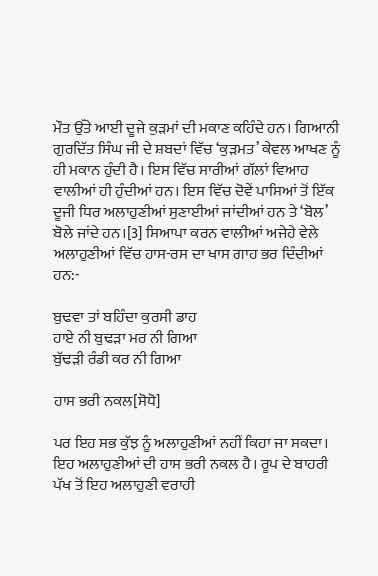ਮੌਤ ਉੱਤੇ ਆਈ ਦੂਜੇ ਕੁੜਮਾਂ ਦੀ ਮਕਾਣ ਕਹਿੰਦੇ ਹਨ। ਗਿਆਨੀ ਗੁਰਦਿੱਤ ਸਿੰਘ ਜੀ ਦੇ ਸ਼ਬਦਾਂ ਵਿੱਚ ‘ਕੁੜਮਤ’ ਕੇਵਲ ਆਖਣ ਨੂੰ ਹੀ ਮਕਾਨ ਹੁੰਦੀ ਹੈ। ਇਸ ਵਿੱਚ ਸਾਰੀਆਂ ਗੱਲਾਂ ਵਿਆਹ ਵਾਲੀਆਂ ਹੀ ਹੁੰਦੀਆਂ ਹਨ। ਇਸ ਵਿੱਚ ਦੋਵੇਂ ਪਾਸਿਆਂ ਤੋਂ ਇੱਕ ਦੂਜੀ ਧਿਰ ਅਲਾਹੁਣੀਆਂ ਸੁਣਾਈਆਂ ਜਾਂਦੀਆਂ ਹਨ ਤੇ ‘ਬੋਲ’ ਬੋਲੇ ਜਾਂਦੇ ਹਨ।[3] ਸਿਆਪਾ ਕਰਨ ਵਾਲੀਆਂ ਅਜੇਹੇ ਵੇਲੇ ਅਲਾਹੁਣੀਆਂ ਵਿੱਚ ਹਾਸ-ਰਸ ਦਾ ਖਾਸ ਗਾਹ ਭਰ ਦਿੰਦੀਆਂ ਹਨ:-

ਬੁਢਵਾ ਤਾਂ ਬਹਿੰਦਾ ਕੁਰਸੀ ਡਾਹ
ਹਾਏ ਨੀ ਬੁਢੜਾ ਮਰ ਨੀ ਗਿਆ
ਬੁੱਢੜੀ ਰੰਡੀ ਕਰ ਨੀ ਗਿਆ

ਹਾਸ ਭਰੀ ਨਕਲ[ਸੋਧੋ]

ਪਰ ਇਹ ਸਭ ਕੁੱਝ ਨੂੰ ਅਲਾਹੁਣੀਆਂ ਨਹੀਂ ਕਿਹਾ ਜਾ ਸਕਦਾ। ਇਹ ਅਲਾਹੁਣੀਆਂ ਦੀ ਹਾਸ ਭਰੀ ਨਕਲ ਹੈ। ਰੂਪ ਦੇ ਬਾਹਰੀ ਪੱਖ ਤੋਂ ਇਹ ਅਲਾਹੁਣੀ ਵਰਾਹੀ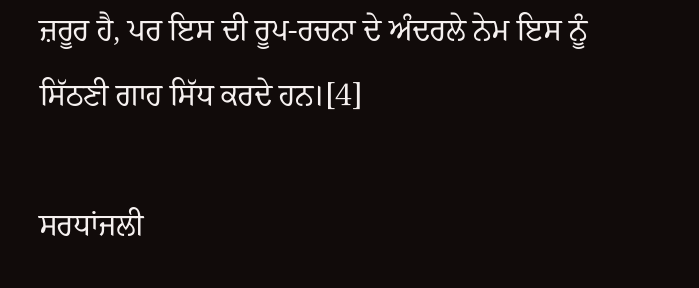ਜ਼ਰੂਰ ਹੈ, ਪਰ ਇਸ ਦੀ ਰੂਪ-ਰਚਨਾ ਦੇ ਅੰਦਰਲੇ ਨੇਮ ਇਸ ਨੂੰ ਸਿੱਠਣੀ ਗਾਹ ਸਿੱਧ ਕਰਦੇ ਹਨ।[4]

ਸਰਧਾਂਜਲੀ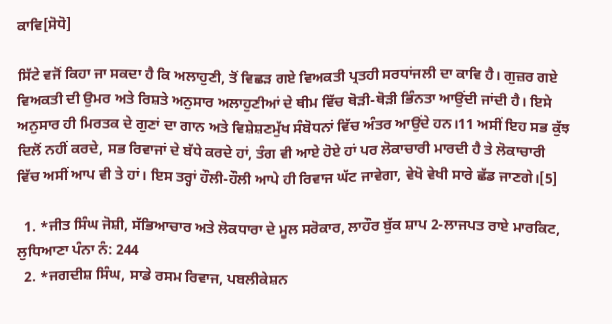ਕਾਵਿ[ਸੋਧੋ]

ਸਿੱਟੇ ਵਜੋਂ ਕਿਹਾ ਜਾ ਸਕਦਾ ਹੈ ਕਿ ਅਲਾਹੁਣੀ, ਤੋਂ ਵਿਛੜ ਗਏ ਵਿਅਕਤੀ ਪ੍ਰਤਹੀ ਸਰਧਾਂਜਲੀ ਦਾ ਕਾਵਿ ਹੈ। ਗੁਜ਼ਰ ਗਏ ਵਿਅਕਤੀ ਦੀ ਉਮਰ ਅਤੇ ਰਿਸ਼ਤੇ ਅਨੁਸਾਰ ਅਲਾਹੁਣੀਆਂ ਦੇ ਥੀਮ ਵਿੱਚ ਥੋੜੀ-ਥੋੜੀ ਭਿੰਨਤਾ ਆਉਂਦੀ ਜਾਂਦੀ ਹੈ। ਇਸੇ ਅਨੁਸਾਰ ਹੀ ਮਿਰਤਕ ਦੇ ਗੁਣਾਂ ਦਾ ਗਾਨ ਅਤੇ ਵਿਸ਼ੇਸ਼ਣਮੁੱਖ ਸੰਬੋਧਨਾਂ ਵਿੱਚ ਅੰਤਰ ਆਉਂਦੇ ਹਨ।11 ਅਸੀਂ ਇਹ ਸਭ ਕੁੱਝ ਦਿਲੋਂ ਨਹੀਂ ਕਰਦੇ, ਸਭ ਰਿਵਾਜਾਂ ਦੇ ਬੱਧੇ ਕਰਦੇ ਹਾਂ, ਤੰਗ ਵੀ ਆਏ ਹੋਏ ਹਾਂ ਪਰ ਲੋਕਾਚਾਰੀ ਮਾਰਦੀ ਹੈ ਤੇ ਲੋਕਾਚਾਰੀ ਵਿੱਚ ਅਸੀਂ ਆਪ ਵੀ ਤੇ ਹਾਂ। ਇਸ ਤਰ੍ਹਾਂ ਹੌਲੀ-ਹੌਲੀ ਆਪੇ ਹੀ ਰਿਵਾਜ ਘੱਟ ਜਾਵੇਗਾ, ਵੇਖੋ ਵੇਖੀ ਸਾਰੇ ਛੱਡ ਜਾਣਗੇ।[5]

  1. *ਜੀਤ ਸਿੰਘ ਜੋਸ਼ੀ, ਸੱਭਿਆਚਾਰ ਅਤੇ ਲੋਕਧਾਰਾ ਦੇ ਮੂਲ ਸਰੋਕਾਰ, ਲਾਹੌਰ ਬੁੱਕ ਸ਼ਾਪ 2-ਲਾਜਪਤ ਰਾਏ ਮਾਰਕਿਟ, ਲੁਧਿਆਣਾ ਪੰਨਾ ਨੰ: 244
  2. *ਜਗਦੀਸ਼ ਸਿੰਘ, ਸਾਡੇ ਰਸਮ ਰਿਵਾਜ, ਪਬਲੀਕੇਸ਼ਨ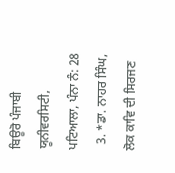ਬਿਊਰੋ ਪੰਜਾਬੀ ਯੂਨੀਵਰਸਿਟੀ, ਪਟਿਆਲਾ, ਪੰਨਾ ਨੰ: 28
  3. *ਡਾ. ਨਾਹਰ ਸਿੰਘ, ਲੋਕ ਕਾਵਿ ਦੀ ਸਿਰਜਣ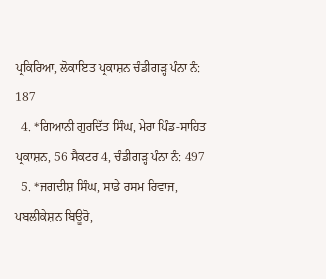ਪ੍ਰਕਿਰਿਆ, ਲੋਕਾਇਤ ਪ੍ਰਕਾਸ਼ਨ ਚੰਡੀਗੜ੍ਹ ਪੰਨਾ ਨੰ: 187
  4. *ਗਿਆਨੀ ਗੁਰਦਿੱਤ ਸਿੰਘ, ਮੇਰਾ ਪਿੰਡ-ਸਾਹਿਤ ਪ੍ਰਕਾਸ਼ਨ, 56 ਸੈਕਟਰ 4, ਚੰਡੀਗੜ੍ਹ ਪੰਨਾ ਨੰ: 497
  5. *ਜਗਦੀਸ਼ ਸਿੰਘ, ਸਾਡੇ ਰਸਮ ਰਿਵਾਜ, ਪਬਲੀਕੇਸ਼ਨ ਬਿਊਰੋ,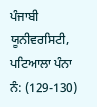ਪੰਜਾਬੀ ਯੂਨੀਵਰਸਿਟੀ, ਪਟਿਆਲਾ ਪੰਨਾ ਨੰ: (129-130)